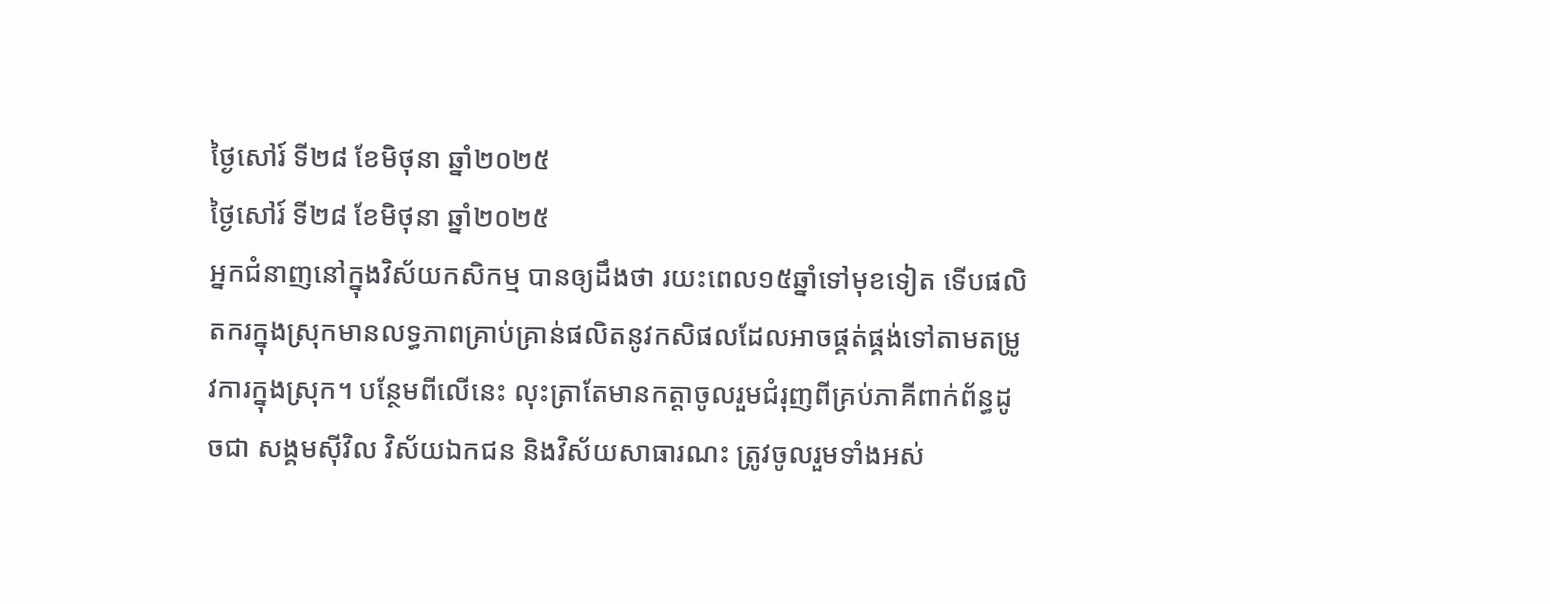ថ្ងៃសៅរ៍ ទី២៨ ខែមិថុនា ឆ្នាំ២០២៥
ថ្ងៃសៅរ៍ ទី២៨ ខែមិថុនា ឆ្នាំ២០២៥
អ្នកជំនាញនៅក្នុងវិស័យកសិកម្ម បានឲ្យដឹងថា រយះពេល១៥ឆ្នាំទៅមុខទៀត ទើបផលិតករក្នុងស្រុកមានលទ្ធភាពគ្រាប់គ្រាន់ផលិតនូវកសិផលដែលអាចផ្គត់ផ្គង់ទៅតាមតម្រូវការក្នុងស្រុក។ បន្ថែមពីលើនេះ លុះត្រាតែមានកត្តាចូលរួមជំរុញពីគ្រប់ភាគីពាក់ព័ន្ធដូចជា សង្គមស៊ីវិល វិស័យឯកជន និងវិស័យសាធារណះ ត្រូវចូលរួមទាំងអស់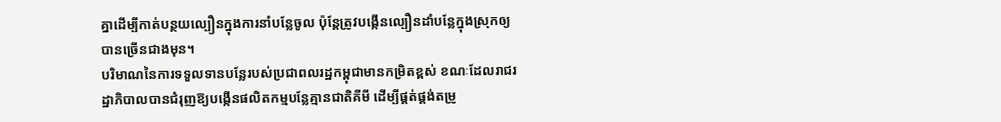គ្នាដើម្បីកាត់បន្ថយល្បឿនក្នុងការនាំបន្លែចូល ប៉ុន្តែត្រូវបង្កើនល្បឿនដាំបន្លែក្នុងស្រុកឲ្យបានច្រើនជាងមុន។
បរិមាណនៃការទទួលទានបន្លែរបស់ប្រជាពលរដ្ឋកម្ពុជាមានកម្រិតខ្ពស់ ខណៈដែលរាជរដ្ឋាភិបាលបានជំរុញឱ្យបង្កើនផលិតកម្មបន្លែគ្មានជាតិគីមី ដើម្បីផ្គត់ផ្គង់តម្រូ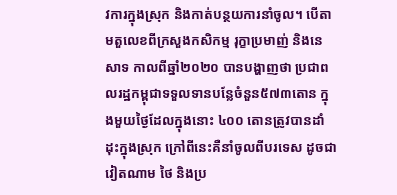វការក្នុងស្រុក និងកាត់បន្ថយការនាំចូល។ បើតាមតួលេខពីក្រសួងកសិកម្ម រុក្ខាប្រមាញ់ និងនេសាទ កាលពីឆ្នាំ២០២០ បានបង្ហាញថា ប្រជាពលរដ្ឋកម្ពុជាទទួលទានបន្លែចំនួន៥៧៣តោន ក្នុងមួយថ្ងៃដែលក្នុងនោះ ៤០០ តោនត្រូវបានដាំដុះក្នុងស្រុក ក្រៅពីនេះគឺនាំចូលពីបរទេស ដូចជាវៀតណាម ថៃ និងប្រ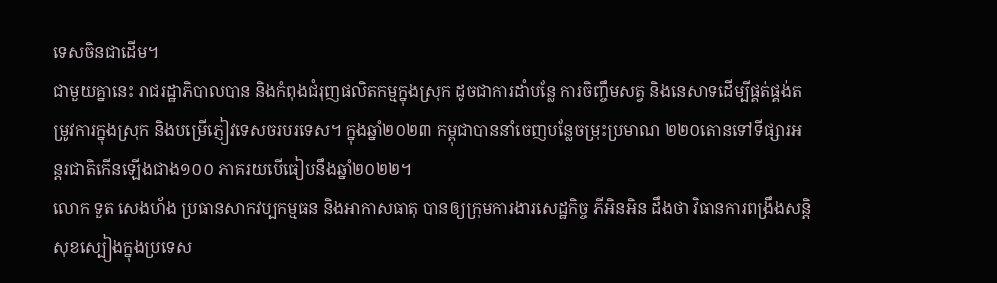ទេសចិនជាដើម។
ជាមួយគ្នានេះ រាជរដ្ឋាភិបាលបាន និងកំពុងជំរុញផលិតកម្មក្នុងស្រុក ដូចជាការដាំបន្លែ ការចិញ្ចឹមសត្វ និងនេសាទដើម្បីផ្គត់ផ្គង់តម្រូវការក្នុងស្រុក និងបម្រើភ្ញៀវទេសចរបរទេស។ ក្នុងឆ្នាំ២០២៣ កម្ពុជាបាននាំចេញបន្លែចម្រុះប្រមាណ ២២០តោនទៅទីផ្សារអន្តរជាតិកើនឡើងជាង១០០ ភាគរយបើធៀបនឹងឆ្នាំ២០២២។
លោក ទួត សេងហ័ង ប្រធានសាកវប្បកម្មធន និងអាកាសធាតុ បានឲ្យក្រុមការងារសេដ្ឋកិច្ច ភីអិនអិន ដឹងថា វិធានការពង្រឹងសន្តិសុខស្បៀងក្នុងប្រទេស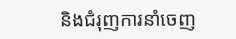និងជំរុញការនាំចេញ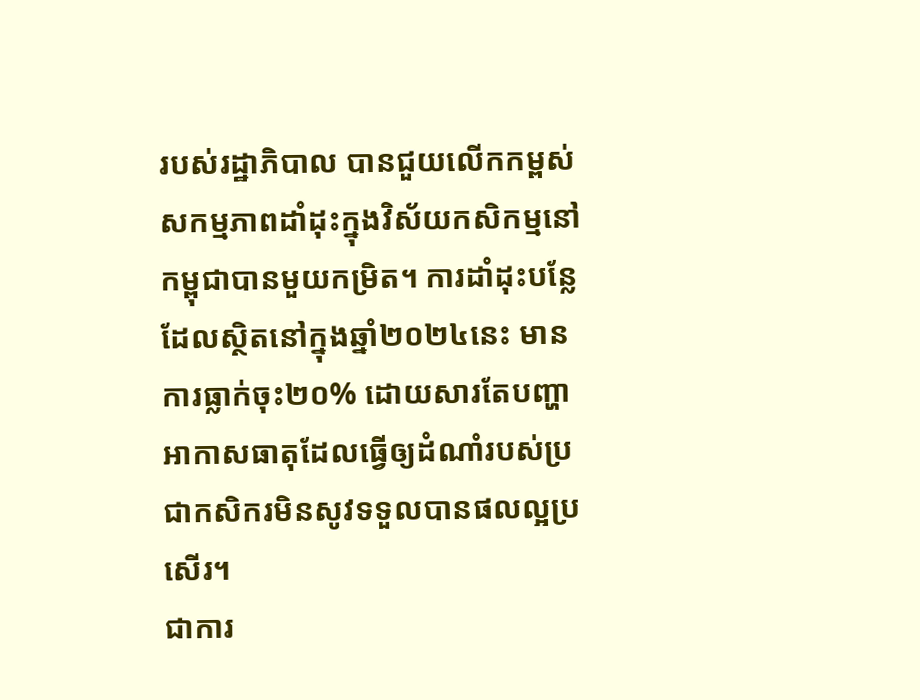របស់រដ្ឋាភិបាល បានជួយលើកកម្ពស់សកម្មភាពដាំដុះក្នុងវិស័យកសិកម្មនៅកម្ពុជាបានមួយកម្រិត។ ការដាំដុះបន្លែដែលស្ថិតនៅក្នុងឆ្នាំ២០២៤នេះ មានការធ្លាក់ចុះ២០% ដោយសារតែបញ្ហាអាកាសធាតុដែលធ្វើឲ្យដំណាំរបស់ប្រជាកសិករមិនសូវទទួលបានផលល្អប្រសើរ។
ជាការ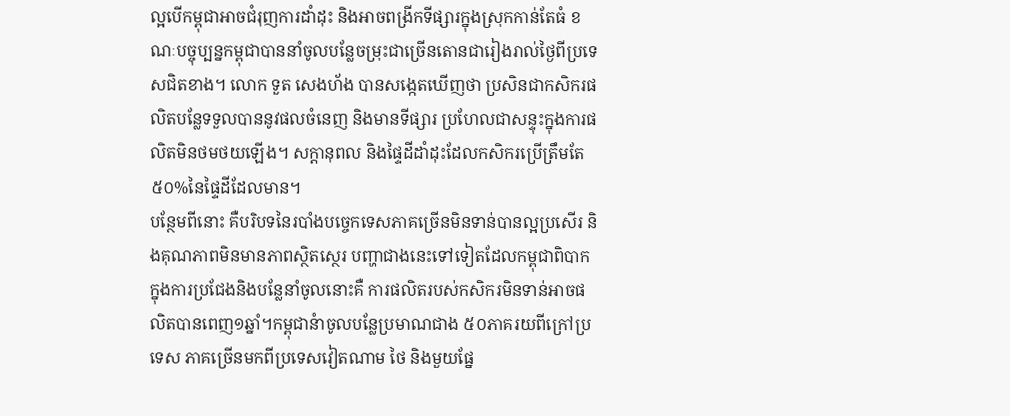ល្អបើកម្ពុជាអាចជំរុញការដាំដុះ និងអាចពង្រីកទីផ្សារក្នុងស្រុកកាន់តែធំ ខណៈបច្ចុប្បន្នកម្ពុជាបាននាំចូលបន្លែចម្រុះជាច្រើនតោនជារៀងរាល់ថ្ងៃពីប្រទេសជិតខាង។ លោក ទួត សេងហ័ង បានសង្កេតឃើញថា ប្រសិនជាកសិករផលិតបន្លែទទួលបាននូវផលចំនេញ និងមានទីផ្សារ ប្រហែលជាសន្ទុះក្នុងការផលិតមិនថមថយឡើង។ សក្តានុពល និងផ្ទៃដីដាំដុះដែលកសិករប្រើត្រឹមតែ៥០%នៃផ្ទៃដីដែលមាន។
បន្ថែមពីនោះ គឺបរិបទនៃរបាំងបច្ចេកទេសភាគច្រើនមិនទាន់បានល្អប្រសើរ និងគុណភាពមិនមានភាពស្ថិតស្ថេរ បញ្ហាជាងនេះទៅទៀតដែលកម្ពុជាពិបាកក្នុងការប្រជែងនិងបន្លែនាំចូលនោះគឺ ការផលិតរបស់កសិករមិនទាន់អាចផលិតបានពេញ១ឆ្នាំ។កម្ពុជានំាចូលបន្លែប្រមាណជាង ៥០ភាគរយពីក្រៅប្រទេស ភាគច្រើនមកពីប្រទេសវៀតណាម ថៃ និងមួយផ្នែ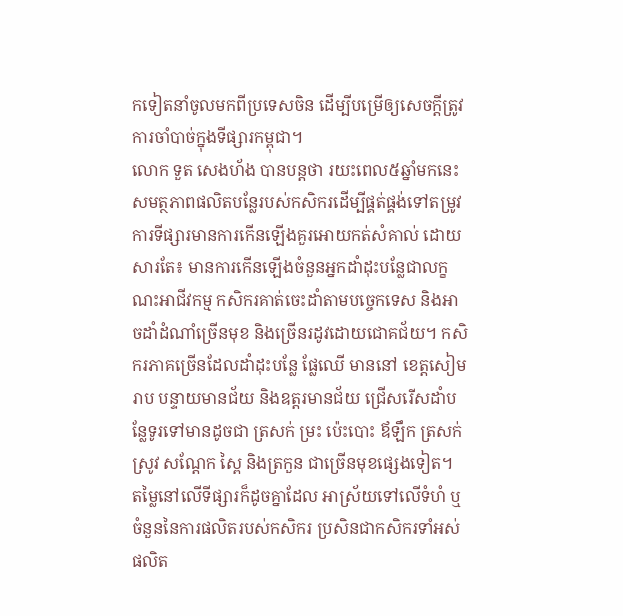កទៀតនាំចូលមកពីប្រទេសចិន ដើម្បីបម្រើឲ្យសេចក្តីត្រូវការចាំបាច់ក្នុងទីផ្សារកម្ពុជា។
លោក ទួត សេងហ័ង បានបន្តថា រយះពេល៥ឆ្នាំមកនេះ សមត្ថភាពផលិតបន្លែរបស់កសិករដើម្បីផ្គត់ផ្គង់ទៅតម្រូវការទីផ្សារមានការកើនឡើងគួរអោយកត់សំគាល់ ដោយសារតែ៖ មានការកើនឡើងចំនួនអ្នកដាំដុះបន្លែជាលក្ខណះអាជីវកម្ម កសិករគាត់ចេះដាំតាមបច្ចេកទេស និងអាចដាំដំណាំច្រើនមុខ និងច្រើនរដូវដោយជោគជ័យ។ កសិករភាគច្រើនដែលដាំដុះបន្លែ ផ្លែឈើ មាននៅ ខេត្តសៀមរាប បន្ទាយមានជ័យ និងឧត្តរមានជ័យ ជ្រើសរើសដាំបន្លែទូរទៅមានដូចជា ត្រសក់ ម្រះ ប៉េះបោះ ឪឡឹក ត្រសក់ស្រូវ សណ្តែក ស្ពៃ និងត្រកួន ជាច្រើនមុខផ្សេងទៀត។
តម្លៃនៅលើទីផ្សារក៏ដូចគ្នាដែល អាស្រ័យទៅលើទំហំ ឬចំនួននៃការផលិតរបស់កសិករ ប្រសិនជាកសិករទាំអស់ផលិត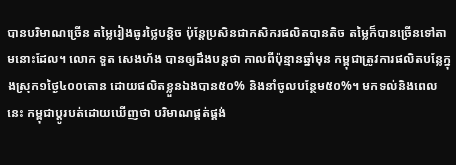បានបរិមាណច្រើន តម្លៃរៀងធូរថ្លៃបន្តិច ប៉ុន្តែប្រសិនជាកសិករផលិតបានតិច តម្លៃក៏បានច្រើនទៅតាមនោះដែល។ លោក ទួត សេងហ័ង បានឲ្យដឹងបន្តថា កាលពីប៉ុន្មានឆ្នាំមុន កម្ពុជាត្រូវការផលិតបន្លែក្នុងស្រុក១ថ្ងៃ៤០០តោន ដោយផលិតខ្លួនឯងបាន៥០% និងនាំចូលបន្ថែម៥០%។ មកទល់និងពេលនេះ កម្ពុជាប្តូរបត់ដោយឃើញថា បរិមាណផ្គត់ផ្គង់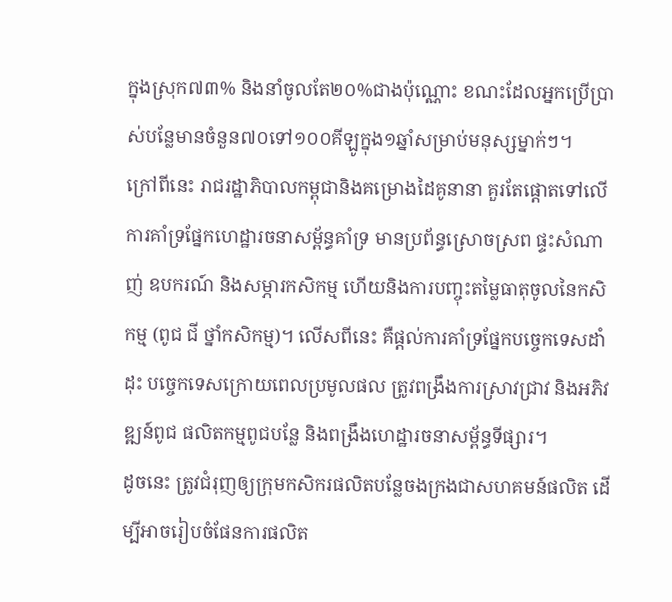ក្នុងស្រុក៧៣% និងនាំចូលតែ២០%ជាងប៉ុណ្ណោះ ខណះដែលអ្នកប្រើប្រាស់បន្លែមានចំនួន៧០ទៅ១០០គីឡូក្នុង១ឆ្នាំសម្រាប់មនុស្សម្នាក់ៗ។
ក្រៅពីនេះ រាជរដ្ឋាភិបាលកម្ពុជានិងគម្រោងដៃគូនានា គួរតែផ្តោតទៅលើការគាំទ្រផ្នែកហេដ្ឋារចនាសម្ព័ន្ធគាំទ្រ មានប្រព័ន្ធស្រោចស្រព ផ្ទះសំណាញ់ ឧបករណ៍ និងសម្ភារកសិកម្ម ហើយនិងការបញ្ចុះតម្លៃធាតុចូលនៃកសិកម្ម (ពូជ ជី ថ្នាំកសិកម្ម)។ លើសពីនេះ គឺផ្ដល់ការគាំទ្រផ្នែកបច្ចេកទេសដាំដុះ បច្ចេកទេសក្រោយពេលប្រមូលផល ត្រូវពង្រឹងការស្រាវជ្រាវ និងអភិវឌ្ឍន៍ពូជ ផលិតកម្មពូជបន្លែ និងពង្រឹងហេដ្ឋារចនាសម្ព័ន្ធទីផ្សារ។
ដូចនេះ ត្រូវជំរុញឲ្យក្រុមកសិករផលិតបន្លែចងក្រងជាសហគមន៍ផលិត ដើម្បីអាចរៀបចំផែនការផលិត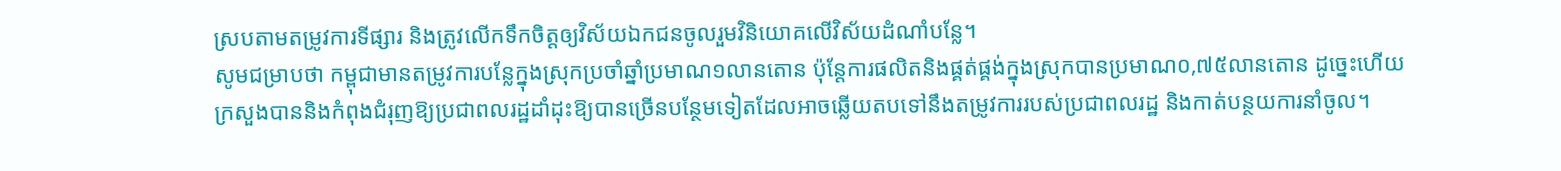ស្របតាមតម្រូវការទីផ្សារ និងត្រូវលើកទឹកចិត្តឲ្យវិស័យឯកជនចូលរួមវិនិយោគលើវិស័យដំណាំបន្លែ។
សូមជម្រាបថា កម្ពុជាមានតម្រូវការបន្លែក្នុងស្រុកប្រចាំឆ្នាំប្រមាណ១លានតោន ប៉ុន្តែការផលិតនិងផ្គត់ផ្គង់ក្នុងស្រុកបានប្រមាណ០,៧៥លានតោន ដូច្នេះហើយក្រសួងបាននិងកំពុងជំរុញឱ្យប្រជាពលរដ្ឋដាំដុះឱ្យបានច្រើនបន្ថែមទៀតដែលអាចឆ្លើយតបទៅនឹងតម្រូវការរបស់ប្រជាពលរដ្ឋ និងកាត់បន្ថយការនាំចូល។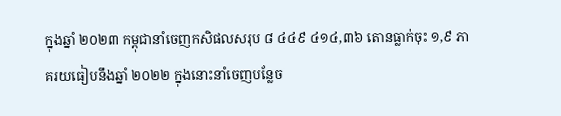ក្នុងឆ្នាំ ២០២៣ កម្ពុជានាំចេញកសិផលសរុប ៨ ៤៤៩ ៤១៤,៣៦ តោនធ្លាក់ចុះ ១,៩ ភាគរយធៀបនឹងឆ្នាំ ២០២២ ក្នុងនោះនាំចេញបន្លែច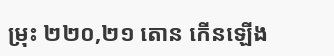ម្រុះ ២២០,២១ តោន កើនឡើង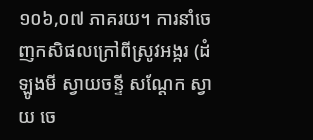១០៦,០៧ ភាគរយ។ ការនាំចេញកសិផលក្រៅពីស្រូវអង្ករ (ដំឡូងមី ស្វាយចន្ទី សណ្តែក ស្វាយ ចេ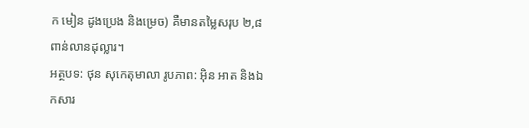ក មៀន ដូងប្រេង និងម្រេច) គឺមានតម្លៃសរុប ២,៨ ពាន់លានដុល្លារ។
អត្ថបទ: ថុន សុកេតុមាលា រូបភាព: អ៊ិន អាត និងឯកសារ